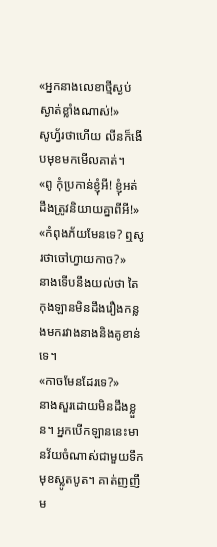«អ្នកនាងលេខាថ្មីស្ងប់ស្ងាត់ខ្លាំងណាស់!»
សូហ្វ័រថាហើយ លីនក៏ងើបមុខមកមើលគាត់។
«ពូ កុំប្រកាន់ខ្ញុំអី! ខ្ញុំអត់ដឹងត្រូវនិយាយគ្នាពីអី!»
«កំពុងភ័យមែនទេ? ឮសូរថាចៅហ្វាយកាច?»
នាងទើបនឹងយល់ថា តៃកុងឡានមិនដឹងរឿងកន្លងមករវាងនាងនិងគូខាន់ទេ។
«កាចមែនដែរទេ?»
នាងសួរដោយមិនដឹងខ្លួន។ អ្នកបើកឡាននេះមានវ័យចំណាស់ជាមួយទឹកមុខស្លូតបូត។ គាត់ញញឹម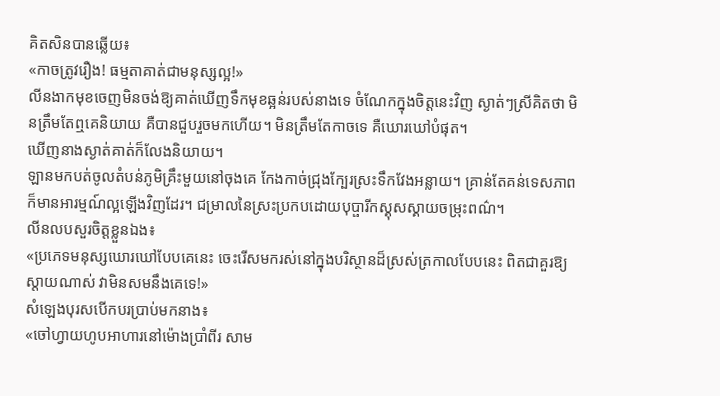គិតសិនបានឆ្លើយ៖
«កាចត្រូវរឿង! ធម្មតាគាត់ជាមនុស្សល្អ!»
លីនងាកមុខចេញមិនចង់ឱ្យគាត់ឃើញទឹកមុខឆ្អន់របស់នាងទេ ចំណែកក្នុងចិត្តនេះវិញ ស្ងាត់ៗស្រីគិតថា មិនត្រឹមតែឮគេនិយាយ គឺបានជួបរួចមកហើយ។ មិនត្រឹមតែកាចទេ គឺឃោរឃៅបំផុត។
ឃើញនាងស្ងាត់គាត់ក៏លែងនិយាយ។
ឡានមកបត់ចូលតំបន់ភូមិគ្រឹះមួយនៅចុងគេ កែងកាច់ជ្រុងក្បែរស្រះទឹកវែងអន្លាយ។ គ្រាន់តែគន់ទេសភាពក៏មានអារម្មណ៍ល្អឡើងវិញដែរ។ ជម្រាលនៃស្រះប្រកបដោយបុប្ផារីកស្គុសស្គាយចម្រុះពណ៌។
លីនលបសួរចិត្តខ្លួនឯង៖
«ប្រភេទមនុស្សឃោរឃៅបែបគេនេះ ចេះរើសមករស់នៅក្នុងបរិស្ថានដ៏ស្រស់ត្រកាលបែបនេះ ពិតជាគួរឱ្យស្ដាយណាស់ វាមិនសមនឹងគេទេ!»
សំឡេងបុរសបើកបរប្រាប់មកនាង៖
«ចៅហ្វាយហូបអាហារនៅម៉ោងប្រាំពីរ សាម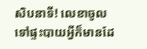សិបនាទី! លេខាចូលទៅផ្ទះបាយអ្វីក៏មានដែ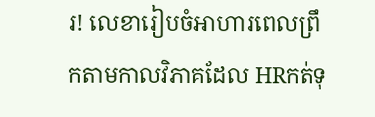រ! លេខារៀបចំអាហារពេលព្រឹកតាមកាលវិភាគដែល HRកត់ទុ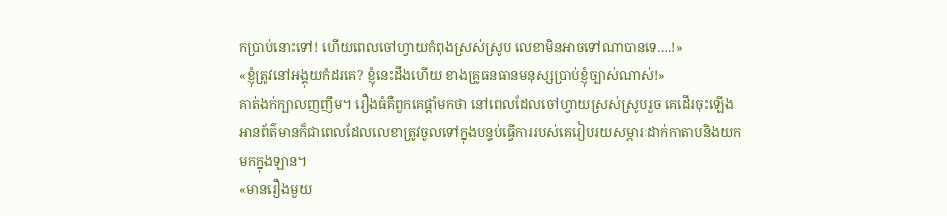កប្រាប់នោះទៅ! ហើយពេលចៅហ្វាយកំពុងស្រស់ស្រូប លេខាមិនអាចទៅណាបានទេ….!»
«ខ្ញុំត្រូវនៅអង្គុយកំដរគេ? ខ្ញុំនេះដឹងហើយ ខាងគ្រូធនធានមនុស្សប្រាប់ខ្ញុំច្បាស់ណាស់!»
គាត់ងក់ក្បាលញញឹម។ រឿងធំគឺពួកគេផ្តាំមកថា នៅពេលដែលចៅហ្វាយស្រស់ស្រូបរួច គេដើរចុះឡើងអានព័ត៌មានក៏ជាពេលដែលលេខាត្រូវចូលទៅក្នុងបន្ទប់ធ្វើការរបស់គេរៀបរយសម្ភារៈដាក់កាតាបនិងយកមកក្នុងឡាន។
«មានរឿងមួយ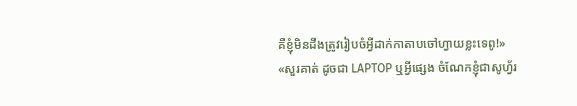គឺខ្ញុំមិនដឹងត្រូវរៀបចំអ្វីដាក់កាតាបចៅហ្វាយខ្លះទេពូ!»
«សួរគាត់ ដូចជា LAPTOP ឬអ្វីផ្សេង ចំណែកខ្ញុំជាសូហ្វ័រ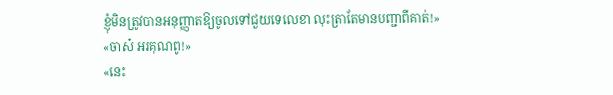ខ្ញុំមិនត្រូវបានអនុញ្ញាតឱ្យចូលទៅជួយទេលេខា លុះត្រាតែមានបញ្ជាពីគាត់!»
«ចាស៎ អរគុណពូ!»
«នេះ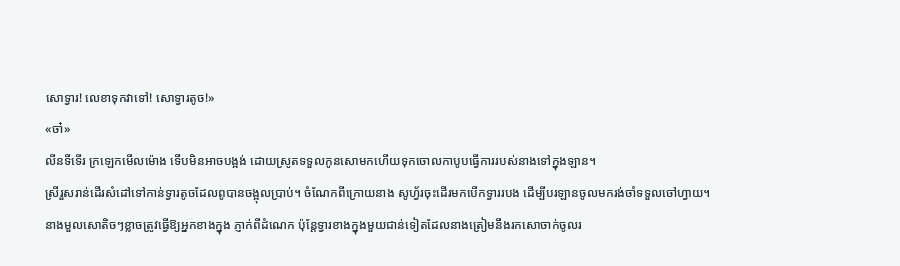សោទ្វារ! លេខាទុកវាទៅ! សោទ្វារតូច!»
«ចា៎»
លីនទីទើរ ក្រឡេកមើលម៉ោង ទើបមិនអាចបង្អង់ ដោយស្រូតទទួលកូនសោមកហើយទុកចោលកាបូបធ្វើការរបស់នាងទៅក្នុងឡាន។
ស្រីរួសរាន់ដើរសំដៅទៅកាន់ទ្វារតូចដែលពូបានចង្អុលប្រាប់។ ចំណែកពីក្រោយនាង សូហ្វ័រចុះដើរមកបើកទ្វាររបង ដើម្បីបរឡានចូលមករង់ចាំទទួលចៅហ្វាយ។
នាងមួលសោតិចៗខ្លាចត្រូវធ្វើឱ្យអ្នកខាងក្នុង ភ្ញាក់ពីដំណេក ប៉ុន្តែទ្វារខាងក្នុងមួយជាន់ទៀតដែលនាងត្រៀមនឹងរកសោចាក់ចូលរ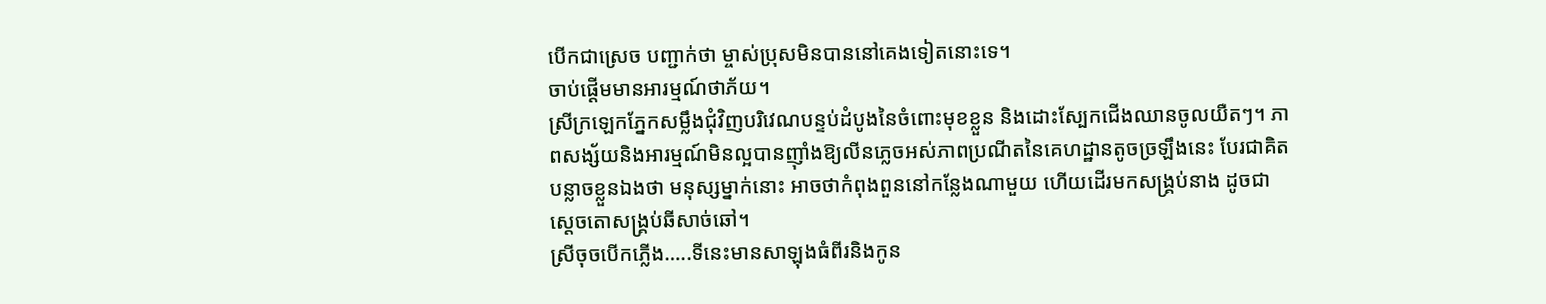បើកជាស្រេច បញ្ជាក់ថា ម្ចាស់ប្រុសមិនបាននៅគេងទៀតនោះទេ។
ចាប់ផ្តើមមានអារម្មណ៍ថាភ័យ។
ស្រីក្រឡេកភ្នែកសម្លឹងជុំវិញបរិវេណបន្ទប់ដំបូងនៃចំពោះមុខខ្លួន និងដោះស្បែកជើងឈានចូលយឺតៗ។ ភាពសង្ស័យនិងអារម្មណ៍មិនល្អបានញ៉ាំងឱ្យលីនភ្លេចអស់ភាពប្រណីតនៃគេហដ្ឋានតូចច្រឡឹងនេះ បែរជាគិតបន្លាចខ្លួនឯងថា មនុស្សម្នាក់នោះ អាចថាកំពុងពួននៅកន្លែងណាមួយ ហើយដើរមកសង្គ្រប់នាង ដូចជាស្តេចតោសង្គ្រប់ឆីសាច់ឆៅ។
ស្រីចុចបើកភ្លើង…..ទីនេះមានសាឡុងធំពីរនិងកូន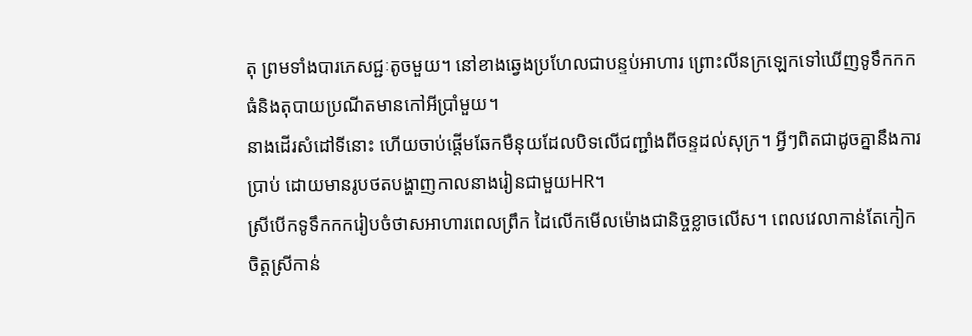តុ ព្រមទាំងបារភេសជ្ជៈតូចមួយ។ នៅខាងឆ្វេងប្រហែលជាបន្ទប់អាហារ ព្រោះលីនក្រឡេកទៅឃើញទូទឹកកកធំនិងតុបាយប្រណីតមានកៅអីប្រាំមួយ។
នាងដើរសំដៅទីនោះ ហើយចាប់ផ្តើមឆែកមឺនុយដែលបិទលើជញ្ជាំងពីចន្ទដល់សុក្រ។ អ្វីៗពិតជាដូចគ្នានឹងការប្រាប់ ដោយមានរូបថតបង្ហាញកាលនាងរៀនជាមួយHR។
ស្រីបើកទូទឹកកករៀបចំថាសអាហារពេលព្រឹក ដៃលើកមើលម៉ោងជានិច្ចខ្លាចលើស។ ពេលវេលាកាន់តែកៀក ចិត្តស្រីកាន់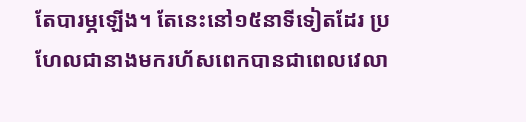តែបារម្ភឡើង។ តែនេះនៅ១៥នាទីទៀតដែរ ប្រហែលជានាងមករហ័សពេកបានជាពេលវេលា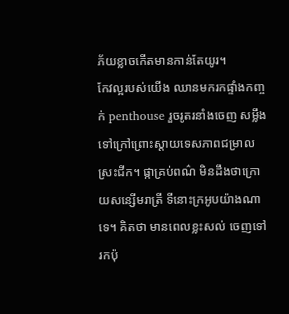ភ័យខ្លាចកើតមានកាន់តែយូរ។
កែវល្អរបស់យើង ឈានមករកផ្ទាំងកញ្ចក់ penthouse រួចរូតរនាំងចេញ សម្លឹងទៅក្រៅព្រោះស្តាយទេសភាពជម្រាលស្រះជីក។ ផ្កាគ្រប់ពណ៌ មិនដឹងថាក្រោយសន្សើមរាត្រី ទីនោះក្រអូបយ៉ាងណាទេ។ គិតថា មានពេលខ្លះសល់ ចេញទៅរកប៉ុ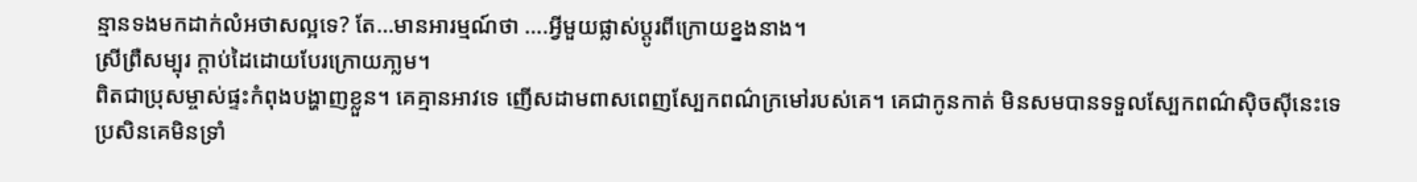ន្មានទងមកដាក់លំអថាសល្អទេ? តែ…មានអារម្មណ៍ថា ….អ្វីមួយផ្លាស់ប្តូរពីក្រោយខ្នងនាង។
ស្រីព្រឺសម្បុរ ក្តាប់ដៃដោយបែរក្រោយភា្លម។
ពិតជាប្រុសម្ចាស់ផ្ទះកំពុងបង្ហាញខ្លួន។ គេគ្មានអាវទេ ញើសដាមពាសពេញស្បែកពណ៌ក្រមៅរបស់គេ។ គេជាកូនកាត់ មិនសមបានទទួលស្បែកពណ៌ស៊ិចស៊ីនេះទេ ប្រសិនគេមិនទ្រាំ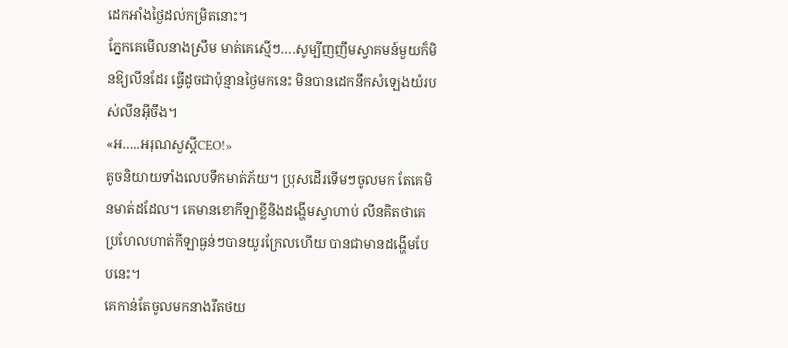ដេកអាំងថ្ងៃដល់កម្រិតនោះ។
ភ្នែកគេមើលនាងស្រឹម មាត់គេស្មើៗ….សូម្បីញញឹមស្វាគមន៍មួយក៏មិនឱ្យលីនដែរ ធ្វើដូចជាប៉ុន្មានថ្ងៃមកនេះ មិនបានដេកនឹកសំឡេងយំរបស់លីនអ៊ីចឹង។
«អ…..អរុណសួស្តីCEO!»
តូចនិយាយទាំងលេបទឹកមាត់ភ័យ។ ប្រុសដើរទើមៗចូលមក តែគេមិនមាត់ដដែល។ គេមានខោកីឡាខ្លីនិងដង្ហើមស្វាហាប់ លីនគិតថាគេប្រហែលហាត់កីឡាធ្ងន់ៗបានយូរក្រែលហើយ បានជាមានដង្ហើមបែបនេះ។
គេកាន់តែចូលមកនាងរឹតថយ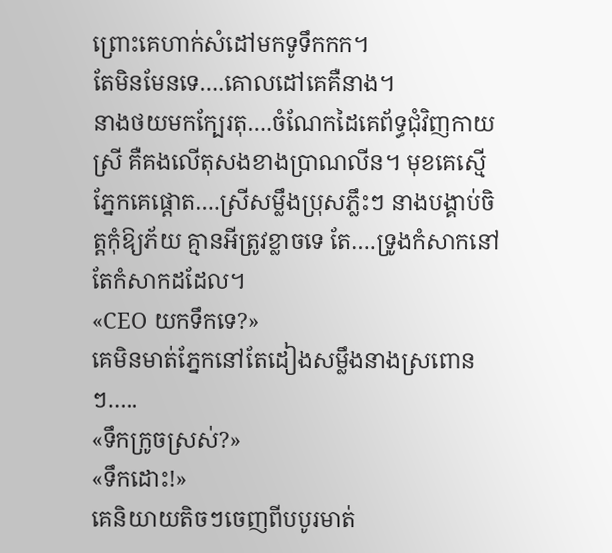ព្រោះគេហាក់សំដៅមកទូទឹកកក។
តែមិនមែនទេ….គោលដៅគេគឺនាង។
នាងថយមកក្បែរតុ….ចំណែកដៃគេព័ទ្ធជុំវិញកាយស្រី គឺគងលើតុសងខាងប្រាណលីន។ មុខគេស្មើ ភ្នែកគេផ្តោត….ស្រីសម្លឹងប្រុសភ្លឹះៗ នាងបង្គាប់ចិត្តកុំឱ្យភ័យ គ្មានអីត្រូវខ្លាចទេ តែ….ទ្រូងកំសាកនៅតែកំសាកដដែល។
«CEO យកទឹកទេ?»
គេមិនមាត់ភ្នែកនៅតែដៀងសម្លឹងនាងស្រពោនៗ…..
«ទឹកក្រូចស្រស់?»
«ទឹកដោះ!»
គេនិយាយតិចៗចេញពីបបូរមាត់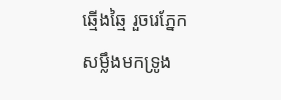ឆ្មើងឆ្មៃ រួចរេភ្នែកសម្លឹងមកទ្រូង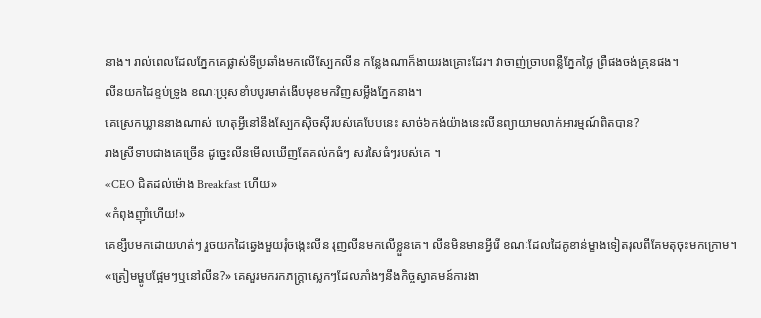នាង។ រាល់ពេលដែលភ្នែកគេផ្លាស់ទីប្រឆាំងមកលើស្បែកលីន កន្លែងណាក៏ងាយរងគ្រោះដែរ។ វាចាញ់ច្រាបពន្លឺភ្នែកថ្លៃ ព្រឺផងចង់គ្រុនផង។
លីនយកដៃខ្ទប់ទ្រូង ខណៈប្រុសខាំបបូរមាត់ងើបមុខមកវិញសម្លឹងភ្នែកនាង។
គេស្រេកឃ្លាននាងណាស់ ហេតុអ្វីនៅនឹងស្បែកស៊ិចស៊ីរបស់គេបែបនេះ សាច់៦កង់យ៉ាងនេះលីនព្យាយាមលាក់អារម្មណ៍ពិតបាន?
រាងស្រីទាបជាងគេច្រើន ដូច្នេះលីនមើលឃើញតែគល់កធំៗ សរសៃធំៗរបស់គេ ។
«CEO ជិតដល់ម៉ោង Breakfast ហើយ»
«កំពុងញ៉ាំហើយ!»
គេខ្សឹបមកដោយហត់ៗ រួចយកដៃឆ្វេងមួយរុំចង្កេះលីន រុញលីនមកលើខ្លួនគេ។ លីនមិនមានអ្វីរើ ខណៈដែលដៃគូខាន់ម្ខាងទៀតរុលពីគែមតុចុះមកក្រោម។
«ត្រៀមម្ហូបផ្អែមៗឬនៅលីន?» គេសួរមករកភក្ត្រាស្លេកៗដែលភាំងៗនឹងកិច្ចស្វាគមន៍ការងា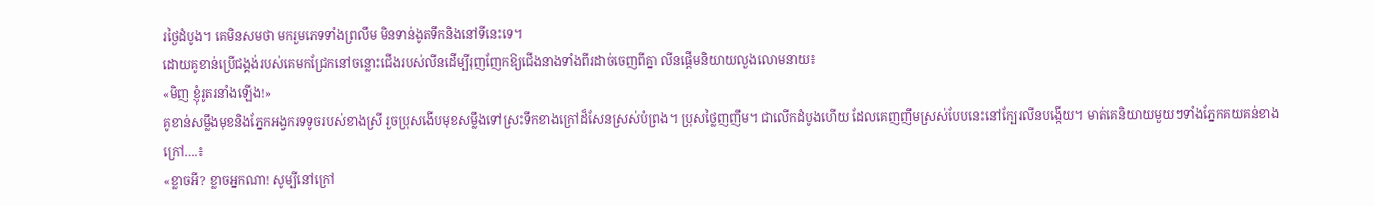រថ្ងៃដំបូង។ គេមិនសមថា មករួមភេទទាំងព្រលឹម មិនទាន់ងូតទឹកនិងនៅទីនេះទេ។
ដោយគូខាន់ប្រើជង្គង់របស់គេមកជ្រែកនៅចន្លោះជើងរបស់លីនដើម្បីរុញញែកឱ្យជើងនាងទាំងពីរដាច់ចេញពីគ្នា លីនផ្តើមនិយាយលួងលោមនាយ៖
«មិញ ខ្ញុំរូតរនាំងឡើង!»
គូខាន់សម្លឹងមុខនិងភ្នែកអង្វករទទូចរបស់ខាងស្រី រួចប្រុសងើបមុខសម្លឹងទៅស្រះទឹកខាងក្រៅដ៏សែនស្រស់បំព្រង។ ប្រុសថ្លៃញញឹម។ ជាលើកដំបូងហើយ ដែលគេញញឹមស្រស់បែបនេះនៅក្បែរលីនបង្កើយ។ មាត់គេនិយាយមួយៗទាំងភ្នែកគយគន់ខាងក្រៅ….៖
«ខ្លាចអី? ខ្លាចអ្នកណា! សូម្បីនៅក្រៅ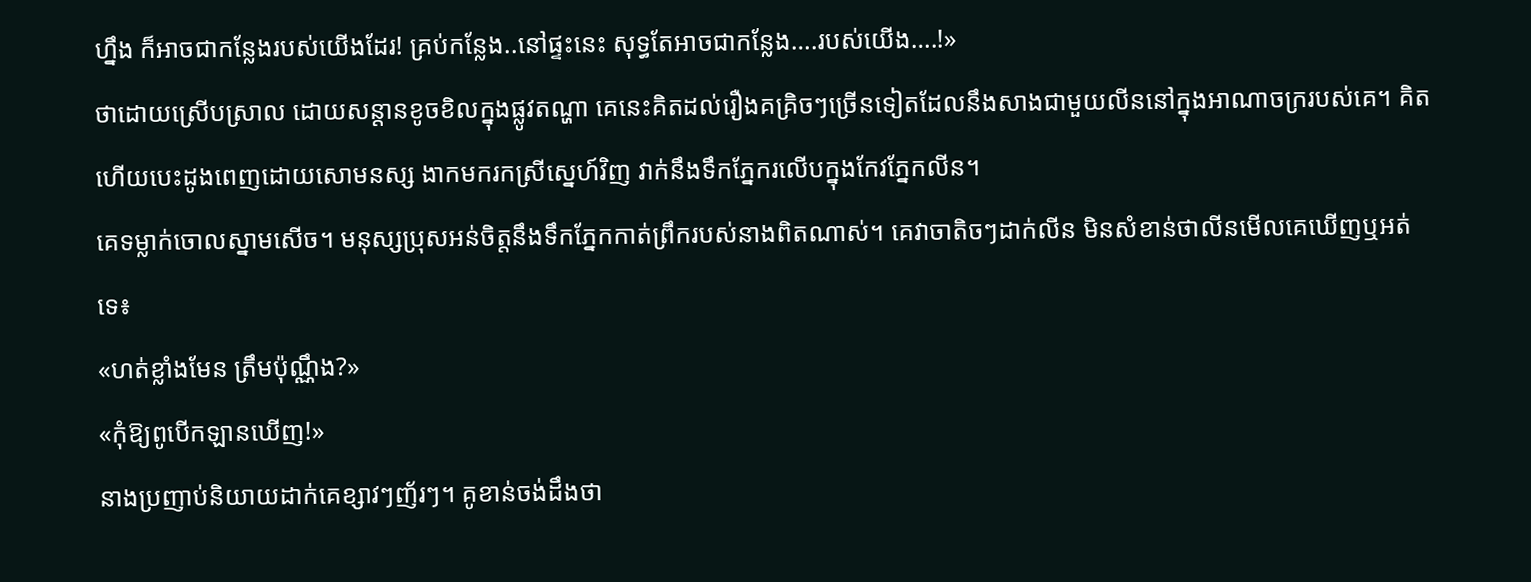ហ្នឹង ក៏អាចជាកន្លែងរបស់យើងដែរ! គ្រប់កន្លែង..នៅផ្ទះនេះ សុទ្ធតែអាចជាកន្លែង….របស់យើង….!»
ថាដោយស្រើបស្រាល ដោយសន្តានខូចខិលក្នុងផ្លូវតណ្ហា គេនេះគិតដល់រឿងគគ្រិចៗច្រើនទៀតដែលនឹងសាងជាមួយលីននៅក្នុងអាណាចក្ររបស់គេ។ គិតហើយបេះដូងពេញដោយសោមនស្ស ងាកមករកស្រីស្នេហ៍វិញ វាក់នឹងទឹកភ្នែករលើបក្នុងកែវភ្នែកលីន។
គេទម្លាក់ចោលស្នាមសើច។ មនុស្សប្រុសអន់ចិត្តនឹងទឹកភ្នែកកាត់ព្រឹករបស់នាងពិតណាស់។ គេវាចាតិចៗដាក់លីន មិនសំខាន់ថាលីនមើលគេឃើញឬអត់ទេ៖
«ហត់ខ្លាំងមែន ត្រឹមប៉ុណ្ណឹង?»
«កុំឱ្យពូបើកឡានឃើញ!»
នាងប្រញាប់និយាយដាក់គេខ្សាវៗញ័រៗ។ គូខាន់ចង់ដឹងថា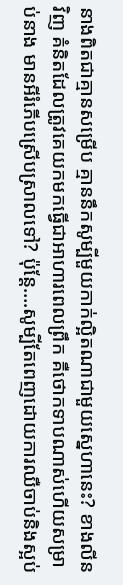នាងពិតជាគ្មានសម្រើប គ្មាននឹកសូម្បីមួយកាក់ល្អិតណាជាមួយស្នេហានេះ? ខាងលីនវិញ គំនិតដែលត្រូវគេយកមកធ្វើជាអាហារពេលព្រឹក គឺថោកទាបណាស់ហើយសម្រាប់នាង មានអីរំភើបស្រើបស្រាលទៅ? ប៉ុន្តែ….សូម្បីតែពេញដោយការឈឺចាប់និងស្អប់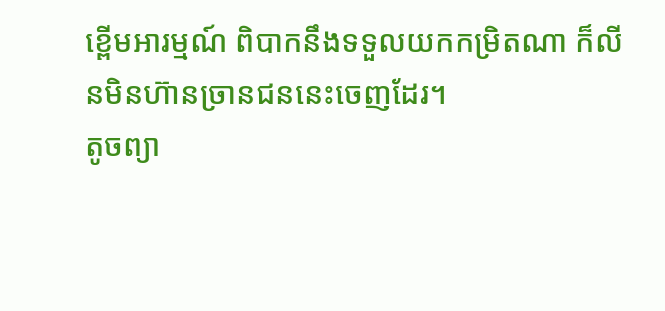ខ្ពើមអារម្មណ៍ ពិបាកនឹងទទួលយកកម្រិតណា ក៏លីនមិនហ៊ានច្រានជននេះចេញដែរ។
តូចព្យា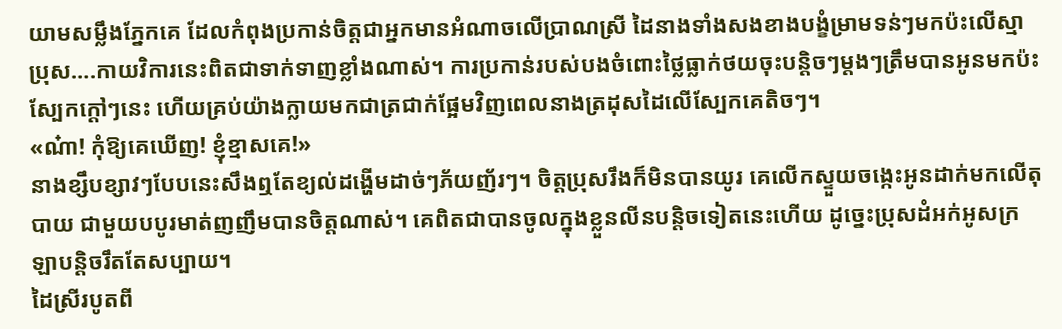យាមសម្លឹងភ្នែកគេ ដែលកំពុងប្រកាន់ចិត្តជាអ្នកមានអំណាចលើប្រាណស្រី ដៃនាងទាំងសងខាងបង្ខំម្រាមទន់ៗមកប៉ះលើស្មាប្រុស….កាយវិការនេះពិតជាទាក់ទាញខ្លាំងណាស់។ ការប្រកាន់របស់បងចំពោះថ្លៃធ្លាក់ថយចុះបន្តិចៗម្តងៗត្រឹមបានអូនមកប៉ះស្បែកក្តៅៗនេះ ហើយគ្រប់យ៉ាងក្លាយមកជាត្រជាក់ផ្អែមវិញពេលនាងត្រដុសដៃលើស្បែកគេតិចៗ។
«ណ៎ា! កុំឱ្យគេឃើញ! ខ្ញុំខ្មាសគេ!»
នាងខ្សឹបខ្សាវៗបែបនេះសឹងឮតែខ្យល់ដង្ហើមដាច់ៗភ័យញ័រៗ។ ចិត្តប្រុសរឹងក៏មិនបានយូរ គេលើកស្ទួយចង្កេះអូនដាក់មកលើតុបាយ ជាមួយបបូរមាត់ញញឹមបានចិត្តណាស់។ គេពិតជាបានចូលក្នុងខ្លួនលីនបន្តិចទៀតនេះហើយ ដូច្នេះប្រុសដំអក់អូសក្រឡាបន្តិចរឹតតែសប្បាយ។
ដៃស្រីរបូតពី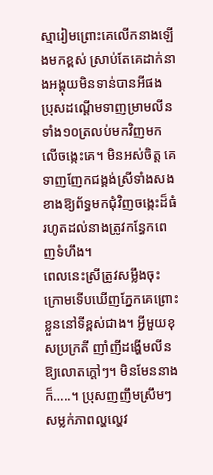ស្មារៀមព្រោះគេលើកនាងឡើងមកខ្ពស់ ស្រាប់តែគេដាក់នាងអង្គុយមិនទាន់បានអីផង ប្រុសដណ្តើមទាញម្រាមលីនទាំង១០ត្រលប់មកវិញមកលើចង្កេះគេ។ មិនអស់ចិត្ត គេទាញញែកជង្គង់ស្រីទាំងសងខាងឱ្យព័ទ្ធមកជុំវិញចង្កេះដ៏ធំរហូតដល់នាងត្រូវកន្ធែកពេញទំហឹង។
ពេលនេះស្រីត្រូវសម្លឹងចុះក្រោមទើបឃើញភ្នែកគេព្រោះខ្លួននៅទីខ្ពស់ជាង។ អ្វីមួយខុសប្រក្រតី ញាំញីដង្ហើមលីនឱ្យលោតក្តៅៗ។ មិនមែននាងក៏…..។ ប្រុសញញឹមស្រឹមៗ សម្លក់ភាពល្ហល្ហេវ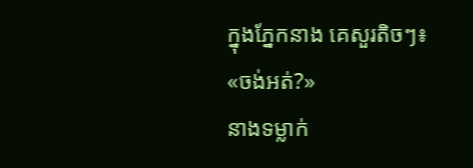ក្នុងភ្នែកនាង គេសួរតិចៗ៖
«ចង់អត់?»
នាងទម្លាក់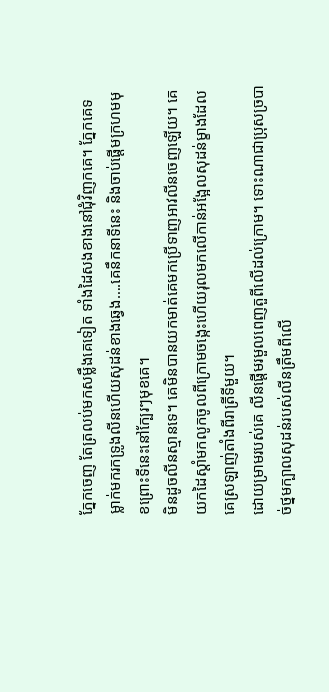ភ្នែកចេញ តែត្រលប់មកសម្លឹងគេទៀត ទាំងដៃសងខាងនៅជុំវិញកគេ។ ភ្នែកគេទម្លាក់មករកទ្រូងលីនហើយសុដន់ខាងឆ្វេង….គេនឹកនាទីនេះ និងចាប់ផ្តើមក្រហមមុខព្រោះទីនេះនៅក្បែរៗមុខគេ។
មិនដូចលីនស្មានទេ។ គេមិនបានយកមាត់គេមកប្រើទាញអាវលីនចេញឡើយ។ គេយកដៃស្តាំមកលូកចូលពីក្រោមចង្កេះហើយរុលមកលើកាន់អង្អែលសុដន់ម្ខាងដែលគេស្រឡាញ់តាំងពីរាត្រីទីមួយ។
ដោយម្រាមរបស់គេ លីនផ្តើមរមួលពេញតួពីលើដល់ក្រោម។ ទោះណាជាប្រុសច្របាច់ថ្នមក្បាលសុដន់របស់លីនត្រឹមពីលើ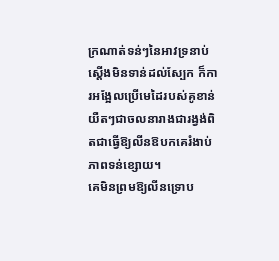ក្រណាត់ទន់ៗនៃអាវទ្រនាប់ស្តើងមិនទាន់ដល់ស្បែក ក៏ការអង្អែលប្រើមេដៃរបស់គូខាន់ យឺតៗជាចលនារាងជារង្វង់ពិតជាធ្វើឱ្យលីនឱបកគេរំងាប់ភាពទន់ខ្សោយ។
គេមិនព្រមឱ្យលីនទ្រោប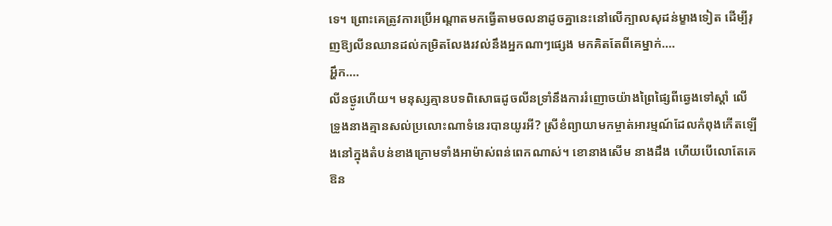ទេ។ ព្រោះគេត្រូវការប្រើអណ្តាតមកធ្វើតាមចលនាដូចគ្នានេះនៅលើក្បាលសុដន់ម្ខាងទៀត ដើម្បីរុញឱ្យលីនឈានដល់កម្រិតលែងរវល់នឹងអ្នកណាៗផ្សេង មកគិតតែពីគេម្នាក់….
អ្ហឹក….
លីនថ្ងូរហើយ។ មនុស្សគ្មានបទពិសោធដូចលីនទ្រាំនឹងការរំញោចយ៉ាងព្រៃផ្សៃពីឆ្វេងទៅស្តាំ លើទ្រូងនាងគ្មានសល់ប្រលោះណាទំនេរបានយូរអី? ស្រីខំព្យាយាមកម្ចាត់អារម្មណ៍ដែលកំពុងកើតឡើងនៅក្នុងតំបន់ខាងក្រោមទាំងអាម៉ាស់ពន់ពេកណាស់។ ខោនាងសើម នាងដឹង ហើយបើលោតែគេឱន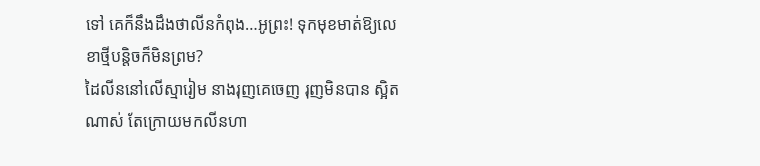ទៅ គេក៏នឹងដឹងថាលីនកំពុង…អូព្រះ! ទុកមុខមាត់ឱ្យលេខាថ្មីបន្តិចក៏មិនព្រម?
ដៃលីននៅលើស្មារៀម នាងរុញគេចេញ រុញមិនបាន ស្អិតណាស់ តែក្រោយមកលីនហា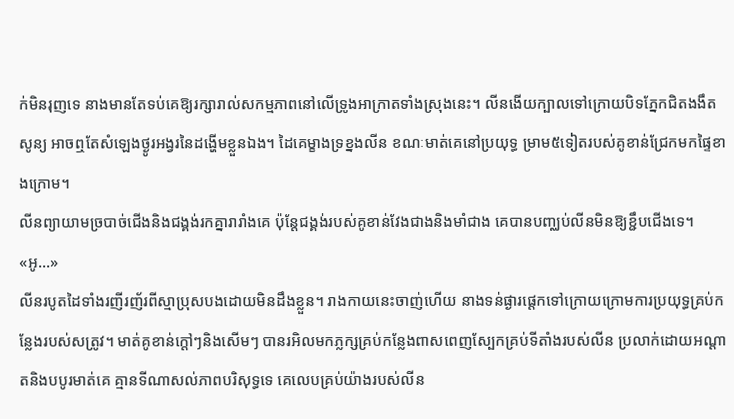ក់មិនរុញទេ នាងមានតែទប់គេឱ្យរក្សារាល់សកម្មភាពនៅលើទ្រូងអាក្រាតទាំងស្រុងនេះ។ លីនងើយក្បាលទៅក្រោយបិទភ្នែកជិតងងឹតសូន្យ អាចឮតែសំឡេងថ្ងូរអង្វរនៃដង្ហើមខ្លួនឯង។ ដៃគេម្ខាងទ្រខ្នងលីន ខណៈមាត់គេនៅប្រយុទ្ធ ម្រាម៥ទៀតរបស់គូខាន់ជ្រែកមកផ្ទៃខាងក្រោម។
លីនព្យាយាមច្របាច់ជើងនិងជង្គង់រកគ្នារារាំងគេ ប៉ុន្តែជង្គង់របស់គូខាន់វែងជាងនិងមាំជាង គេបានបញ្ឈប់លីនមិនឱ្យខ្ជឹបជើងទេ។
«អូ…»
លីនរបូតដៃទាំងរញីរញ័រពីស្មាប្រុសបងដោយមិនដឹងខ្លួន។ រាងកាយនេះចាញ់ហើយ នាងទន់ផ្ងារផ្តេកទៅក្រោយក្រោមការប្រយុទ្ធគ្រប់កន្លែងរបស់សត្រូវ។ មាត់គូខាន់ក្តៅៗនិងសើមៗ បានរអិលមកភ្លក្សគ្រប់កន្លែងពាសពេញស្បែកគ្រប់ទីតាំងរបស់លីន ប្រលាក់ដោយអណ្តាតនិងបបូរមាត់គេ គ្មានទីណាសល់ភាពបរិសុទ្ធទេ គេលេបគ្រប់យ៉ាងរបស់លីន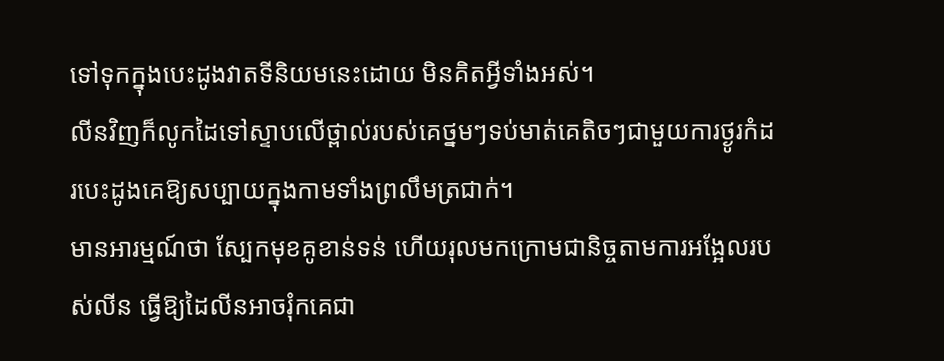ទៅទុកក្នុងបេះដូងវាតទីនិយមនេះដោយ មិនគិតអ្វីទាំងអស់។
លីនវិញក៏លូកដៃទៅស្ទាបលើថ្ពាល់របស់គេថ្នមៗទប់មាត់គេតិចៗជាមួយការថ្ងូរកំដរបេះដូងគេឱ្យសប្បាយក្នុងកាមទាំងព្រលឹមត្រជាក់។
មានអារម្មណ៍ថា ស្បែកមុខគូខាន់ទន់ ហើយរុលមកក្រោមជានិច្ចតាមការអង្អែលរបស់លីន ធ្វើឱ្យដៃលីនអាចរុំកគេជា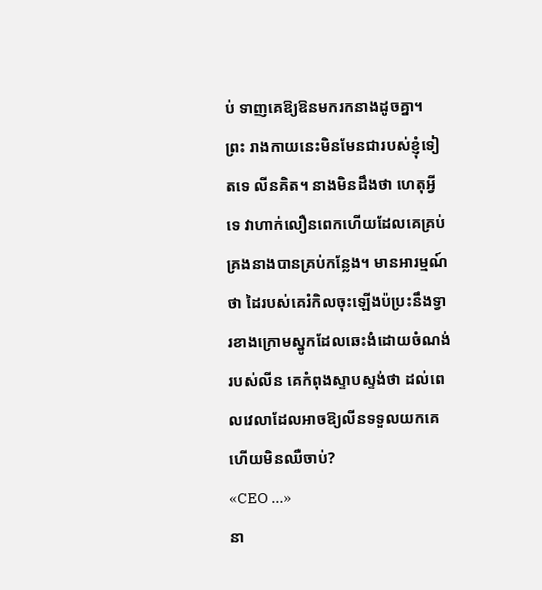ប់ ទាញគេឱ្យឱនមករកនាងដូចគ្នា។
ព្រះ រាងកាយនេះមិនមែនជារបស់ខ្ញុំទៀតទេ លីនគិត។ នាងមិនដឹងថា ហេតុអ្វីទេ វាហាក់លឿនពេកហើយដែលគេគ្រប់គ្រងនាងបានគ្រប់កន្លែង។ មានអារម្មណ៍ថា ដៃរបស់គេរំកិលចុះឡើងប៉ប្រះនឹងទ្វារខាងក្រោមស្នូកដែលឆេះងំដោយចំណង់របស់លីន គេកំពុងស្ទាបស្ទង់ថា ដល់ពេលវេលាដែលអាចឱ្យលីនទទួលយកគេហើយមិនឈឺចាប់?
«CEO …»
នា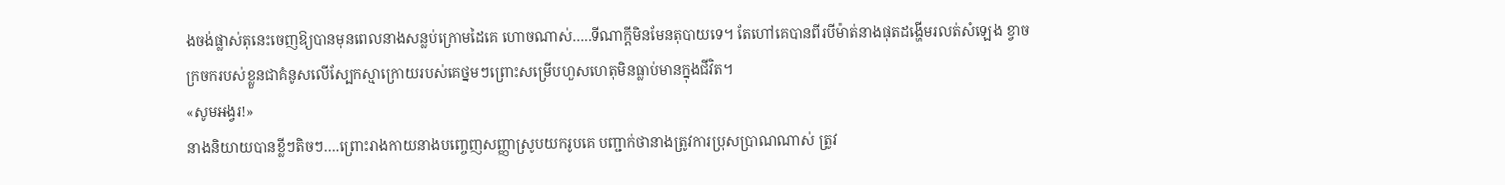ងចង់ផ្លាស់តុនេះចេញឱ្យបានមុនពេលនាងសន្លប់ក្រោមដៃគេ ហោចណាស់…..ទីណាក្តីមិនមែនតុបាយទេ។ តែហៅគេបានពីរបីម៉ាត់នាងផុតដង្ហើមរលត់សំឡេង ខ្វាចក្រចករបស់ខ្លួនជាគំនូសលើស្បែកស្មាក្រោយរបស់គេថ្នមៗព្រោះសម្រើបហួសហេតុមិនធ្លាប់មានក្នុងជីវិត។
«សូមអង្វរ!»
នាងនិយាយបានខ្លីៗតិចៗ….ព្រោះរាងកាយនាងបញ្ចេញសញ្ញាស្រូបយករូបគេ បញ្ជាក់ថានាងត្រូវការប្រុសប្រាណណាស់ ត្រូវ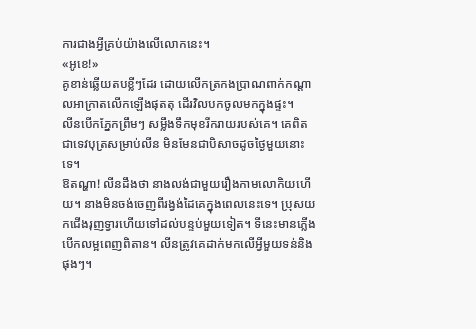ការជាងអ្វីគ្រប់យ៉ាងលើលោកនេះ។
«អូខេ!»
គូខាន់ឆ្លើយតបខ្លីៗដែរ ដោយលើកត្រកងប្រាណពាក់កណ្តាលអាក្រាតលើកឡើងផុតតុ ដើរវិលបកចូលមកក្នុងផ្ទះ។
លីនបើកភ្នែកព្រឹមៗ សម្លឹងទឹកមុខរីករាយរបស់គេ។ គេពិតជាទេវបុត្រសម្រាប់លីន មិនមែនជាបិសាចដូចថ្ងៃមួយនោះទេ។
ឱតណ្ហា! លីនដឹងថា នាងលង់ជាមួយរឿងកាមលោកិយហើយ។ នាងមិនចង់ចេញពីរង្វង់ដៃគេក្នុងពេលនេះទេ។ ប្រុសយកជើងរុញទ្វារហើយទៅដល់បន្ទប់មួយទៀត។ ទីនេះមានភ្លើងបើកលម្អពេញពិតាន។ លីនត្រូវគេដាក់មកលើអ្វីមួយទន់និងផុងៗ។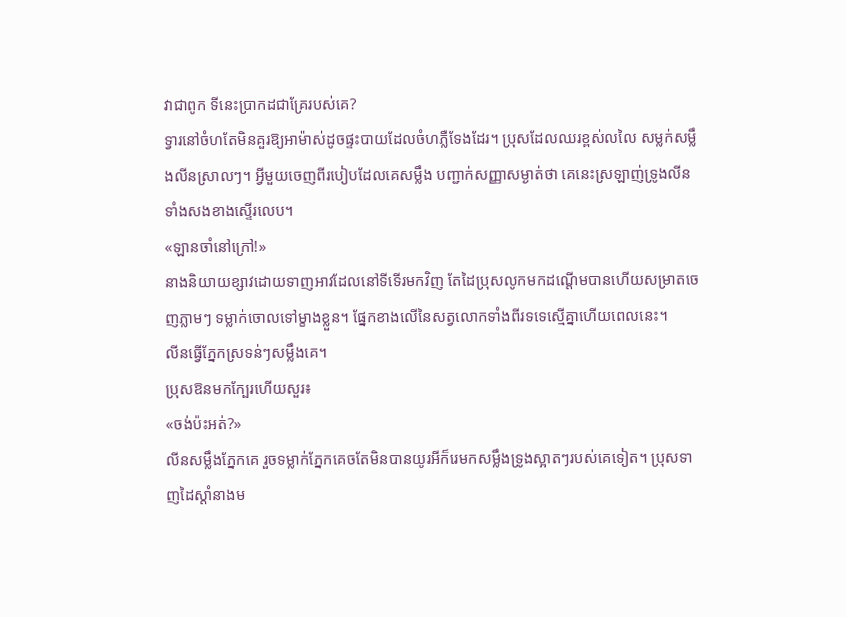វាជាពូក ទីនេះប្រាកដជាគ្រែរបស់គេ?
ទ្វារនៅចំហតែមិនគួរឱ្យអាម៉ាស់ដូចផ្ទះបាយដែលចំហភ្លឺទែងដែរ។ ប្រុសដែលឈរខ្ពស់លលៃ សម្លក់សម្លឹងលីនស្រាលៗ។ អ្វីមួយចេញពីរបៀបដែលគេសម្លឹង បញ្ជាក់សញ្ញាសម្ងាត់ថា គេនេះស្រឡាញ់ទ្រូងលីនទាំងសងខាងស្ទើរលេប។
«ឡានចាំនៅក្រៅ!»
នាងនិយាយខ្សាវដោយទាញអាវដែលនៅទីទើរមកវិញ តែដៃប្រុសលូកមកដណ្តើមបានហើយសម្រាតចេញភ្លាមៗ ទម្លាក់ចោលទៅម្ខាងខ្លួន។ ផ្នែកខាងលើនៃសត្វលោកទាំងពីរទទេស្មើគ្នាហើយពេលនេះ។
លីនធ្វើភ្នែកស្រទន់ៗសម្លឹងគេ។
ប្រុសឱនមកក្បែរហើយសួរ៖
«ចង់ប៉ះអត់?»
លីនសម្លឹងភ្នែកគេ រួចទម្លាក់ភ្នែកគេចតែមិនបានយូរអីក៏រេមកសម្លឹងទ្រូងស្អាតៗរបស់គេទៀត។ ប្រុសទាញដៃស្តាំនាងម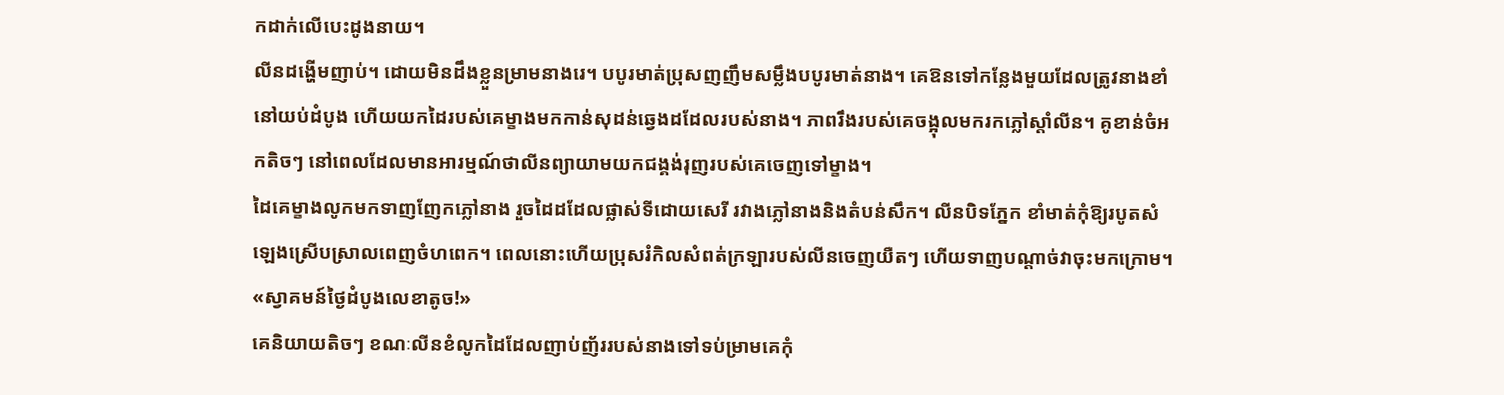កដាក់លើបេះដូងនាយ។
លីនដង្ហើមញាប់។ ដោយមិនដឹងខ្លួនម្រាមនាងរេ។ បបូរមាត់ប្រុសញញឹមសម្លឹងបបូរមាត់នាង។ គេឱនទៅកន្លែងមួយដែលត្រូវនាងខាំនៅយប់ដំបូង ហើយយកដៃរបស់គេម្ខាងមកកាន់សុដន់ឆ្វេងដដែលរបស់នាង។ ភាពរឹងរបស់គេចង្អុលមករកភ្លៅស្តាំលីន។ គូខាន់ចំអកតិចៗ នៅពេលដែលមានអារម្មណ៍ថាលីនព្យាយាមយកជង្គង់រុញរបស់គេចេញទៅម្ខាង។
ដៃគេម្ខាងលូកមកទាញញែកភ្លៅនាង រួចដៃដដែលផ្លាស់ទីដោយសេរី រវាងភ្លៅនាងនិងតំបន់សឹក។ លីនបិទភ្នែក ខាំមាត់កុំឱ្យរបូតសំឡេងស្រើបស្រាលពេញចំហពេក។ ពេលនោះហើយប្រុសរំកិលសំពត់ក្រឡារបស់លីនចេញយឺតៗ ហើយទាញបណ្តាច់វាចុះមកក្រោម។
«ស្វាគមន៍ថ្ងៃដំបូងលេខាតូច!»
គេនិយាយតិចៗ ខណៈលីនខំលូកដៃដែលញាប់ញ័ររបស់នាងទៅទប់ម្រាមគេកុំ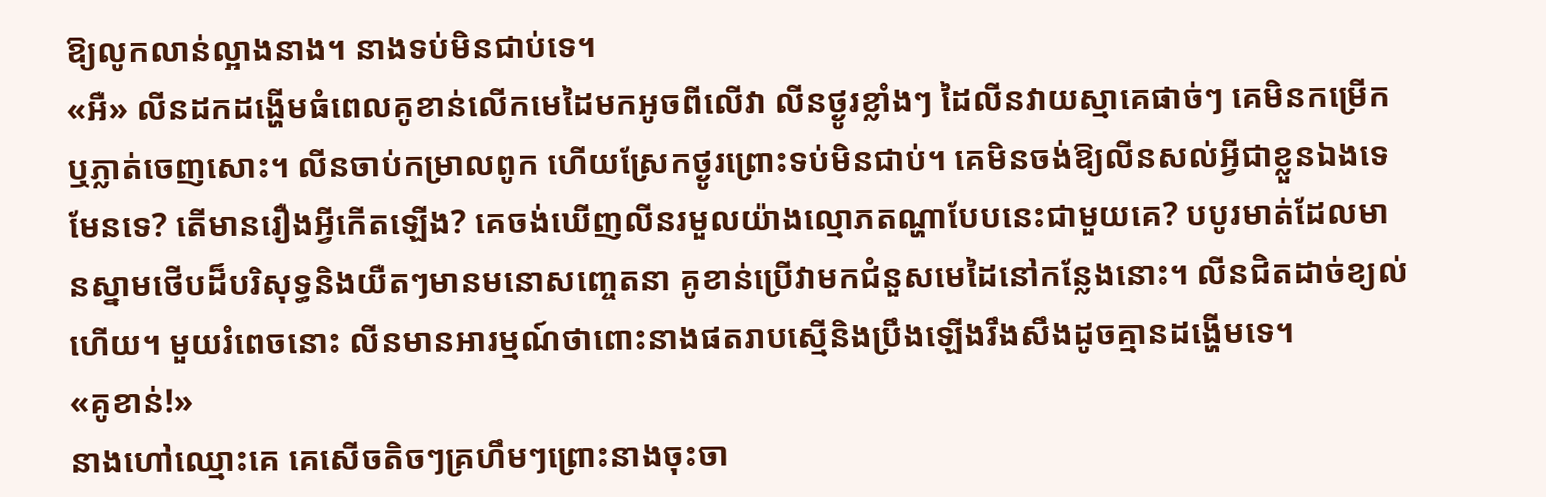ឱ្យលូកលាន់ល្អាងនាង។ នាងទប់មិនជាប់ទេ។
«អឺ» លីនដកដង្ហើមធំពេលគូខាន់លើកមេដៃមកអូចពីលើវា លីនថ្ងូរខ្លាំងៗ ដៃលីនវាយស្មាគេផាច់ៗ គេមិនកម្រើកឬភ្លាត់ចេញសោះ។ លីនចាប់កម្រាលពូក ហើយស្រែកថ្ងូរព្រោះទប់មិនជាប់។ គេមិនចង់ឱ្យលីនសល់អ្វីជាខ្លួនឯងទេមែនទេ? តើមានរឿងអ្វីកើតឡើង? គេចង់ឃើញលីនរមួលយ៉ាងល្មោភតណ្ហាបែបនេះជាមួយគេ? បបូរមាត់ដែលមានស្នាមថើបដ៏បរិសុទ្ធនិងយឺតៗមានមនោសញ្ចេតនា គូខាន់ប្រើវាមកជំនួសមេដៃនៅកន្លែងនោះ។ លីនជិតដាច់ខ្យល់ហើយ។ មួយរំពេចនោះ លីនមានអារម្មណ៍ថាពោះនាងផតរាបស្មើនិងប្រឹងឡើងរឹងសឹងដូចគ្មានដង្ហើមទេ។
«គូខាន់!»
នាងហៅឈ្មោះគេ គេសើចតិចៗគ្រហឹមៗព្រោះនាងចុះចា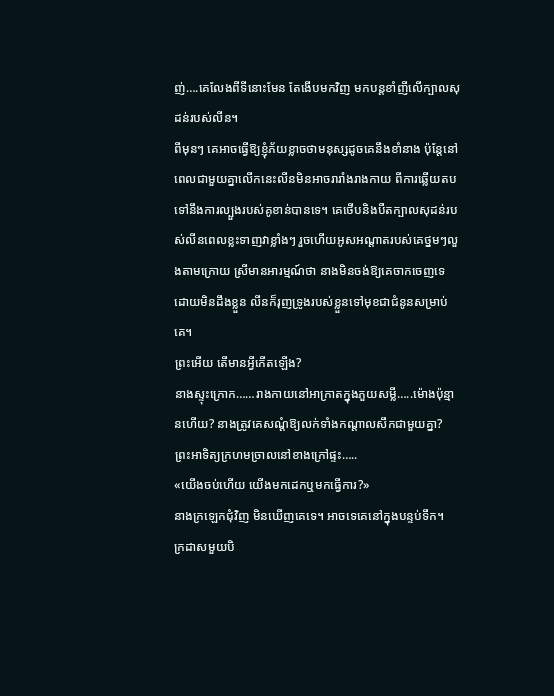ញ់….គេលែងពីទីនោះមែន តែងើបមកវិញ មកបន្តខាំញីលើក្បាលសុដន់របស់លីន។
ពីមុនៗ គេអាចធ្វើឱ្យខ្ញុំភ័យខ្លាចថាមនុស្សដូចគេនឹងខាំនាង ប៉ុន្តែនៅពេលជាមួយគ្នាលើកនេះលីនមិនអាចរារាំងរាងកាយ ពីការឆ្លើយតបទៅនឹងការល្បួងរបស់គូខាន់បានទេ។ គេថើបនិងបឺតក្បាលសុដន់របស់លីនពេលខ្លះទាញវាខ្លាំងៗ រួចហើយអូសអណ្តាតរបស់គេថ្នមៗលួងតាមក្រោយ ស្រីមានអារម្មណ៍ថា នាងមិនចង់ឱ្យគេចាកចេញទេ ដោយមិនដឹងខ្លួន លីនក៏រុញទ្រូងរបស់ខ្លួនទៅមុខជាជំនូនសម្រាប់គេ។
ព្រះអើយ តើមានអ្វីកើតឡើង?
នាងស្ទុះក្រោក……រាងកាយនៅអាក្រាតក្នុងភួយសម្លី…..ម៉ោងប៉ុន្មានហើយ? នាងត្រូវគេសណ្តំឱ្យលក់ទាំងកណ្តាលសឹកជាមួយគ្នា?
ព្រះអាទិត្យក្រហមច្រាលនៅខាងក្រៅផ្ទះ…..
«យើងចប់ហើយ យើងមកដេកឬមកធ្វើការ?»
នាងក្រឡេកជុំវិញ មិនឃើញគេទេ។ អាចទេគេនៅក្នុងបន្ទប់ទឹក។
ក្រដាសមួយបិ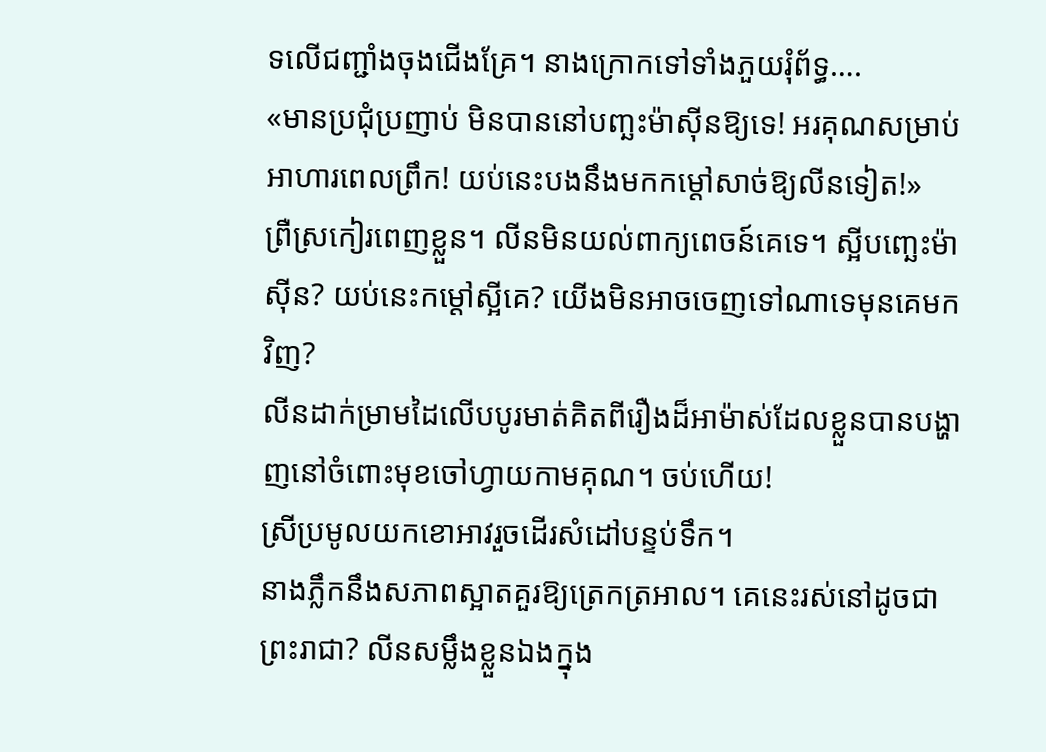ទលើជញ្ជាំងចុងជើងគ្រែ។ នាងក្រោកទៅទាំងភួយរុំព័ទ្ធ….
«មានប្រជុំប្រញាប់ មិនបាននៅបញ្ឆះម៉ាស៊ីនឱ្យទេ! អរគុណសម្រាប់អាហារពេលព្រឹក! យប់នេះបងនឹងមកកម្ដៅសាច់ឱ្យលីនទៀត!»
ព្រឺស្រកៀរពេញខ្លួន។ លីនមិនយល់ពាក្យពេចន៍គេទេ។ ស្អីបញ្ឆេះម៉ាស៊ីន? យប់នេះកម្ដៅស្អីគេ? យើងមិនអាចចេញទៅណាទេមុនគេមកវិញ?
លីនដាក់ម្រាមដៃលើបបូរមាត់គិតពីរឿងដ៏អាម៉ាស់ដែលខ្លួនបានបង្ហាញនៅចំពោះមុខចៅហ្វាយកាមគុណ។ ចប់ហើយ!
ស្រីប្រមូលយកខោអាវរួចដើរសំដៅបន្ទប់ទឹក។
នាងភ្លឹកនឹងសភាពស្អាតគួរឱ្យត្រេកត្រអាល។ គេនេះរស់នៅដូចជាព្រះរាជា? លីនសម្លឹងខ្លួនឯងក្នុង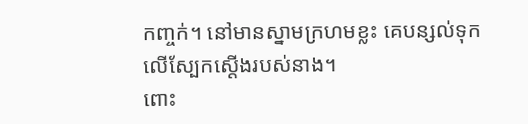កញ្ចក់។ នៅមានស្នាមក្រហមខ្លះ គេបន្សល់ទុកលើស្បែកស្តើងរបស់នាង។
ពោះ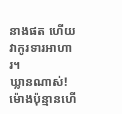នាងផត ហើយវាកូរទារអាហារ។
ឃ្លានណាស់! ម៉ោងប៉ុន្មានហើ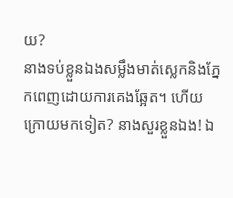យ?
នាងទប់ខ្លួនឯងសម្លឹងមាត់ស្លេកនិងភ្នែកពេញដោយការគេងឆ្អែត។ ហើយក្រោយមកទៀត? នាងសួរខ្លួនឯង! ឯ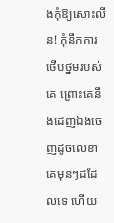ងកុំឱ្យសោះលីន! កុំនឹកការថើបថ្នមរបស់គេ ព្រោះគេនឹងដេញឯងចេញដូចលេខាគេមុនៗដដែលទេ ហើយ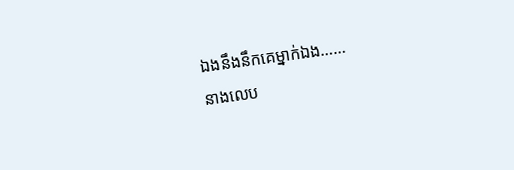ឯងនឹងនឹកគេម្នាក់ឯង……
នាងលេប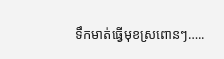ទឹកមាត់ធ្វើមុខស្រពោនៗ…..